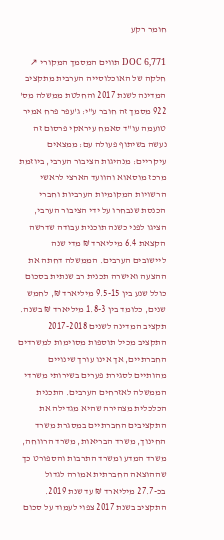חומר רקע

DOC 6,771 תווים המסמך המקורי ↗
חלקה של האוכלוסייה הערבית מתקציב המדינה לשנת 2017 והחלטת ממשלה מס' 922 מסמך זה חובר ע"י: ג'עפר פרח אמיר טועמה עו"ד סאמח עיראקי פרסום זה נעשה בשיתוף פעולה עם: ממצאים עיקריים: מנהיגות הציבור הערבי, ביוזמת מרכז מוסאוא והוועד הארצי לראשי הרשויות המקומיות הערביות וחברי הכנסת שנבחרו על ידי הציבור הערבי, הציגו לפני כשנה תוכנית עבודה שדרשה הקצאת 6.4 מיליארד ₪ מדי שנה ליישובים הערבים. הממשלה דחתה את ההצעה ואישרה תכנית רב שנתית בסכום כולל שנע בין 9.5-15 מיליארד ₪, לחמש שנים, כלומד בין 1.8-3 מיליארד ₪ בשנה. תקציב המדינה לשנים 2017-2018 התקציב מכיל תוספות מסוימות למשרדים החברתיים, אך אינו עורך שינויים מהותיים לסגירת פערים בשירותי משרדי הממשלה לאזרחים הערבים. התכנית הכלכלית מצהירה שהיא מגדילה את התקציבים החברתיים במסגרת משרד החינוך, משרד הבריאות, משרד הרווחה, משרד המדע ומשרד התרבות והספורט כך שההוצאה החברתית אמורה לגדול בכ-27.7 מיליארד ₪ עד שנת 2019. התקציב בשנת 2017 צפוי לעמוד על סכום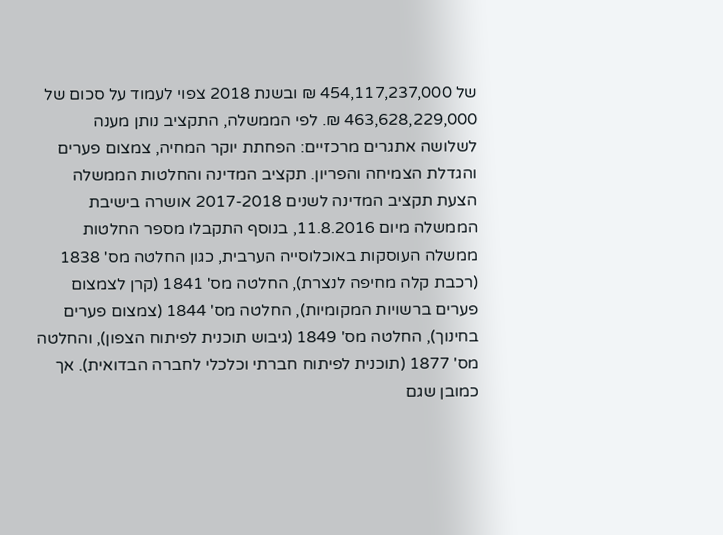של 454,117,237,000 ₪ ובשנת 2018 צפוי לעמוד על סכום של 463,628,229,000 ₪. לפי הממשלה, התקציב נותן מענה לשלושה אתגרים מרכזיים: הפחתת יוקר המחיה, צמצום פערים והגדלת הצמיחה והפריון. תקציב המדינה והחלטות הממשלה הצעת תקציב המדינה לשנים 2017-2018 אושרה בישיבת הממשלה מיום 11.8.2016, בנוסף התקבלו מספר החלטות ממשלה העוסקות באוכלוסייה הערבית, כגון החלטה מס' 1838 (רכבת קלה מחיפה לנצרת), החלטה מס' 1841 (קרן לצמצום פערים ברשויות המקומיות), החלטה מס' 1844 (צמצום פערים בחינוך), החלטה מס' 1849 (גיבוש תוכנית לפיתוח הצפון), והחלטה מס' 1877 (תוכנית לפיתוח חברתי וכלכלי לחברה הבדואית). אך כמובן שגם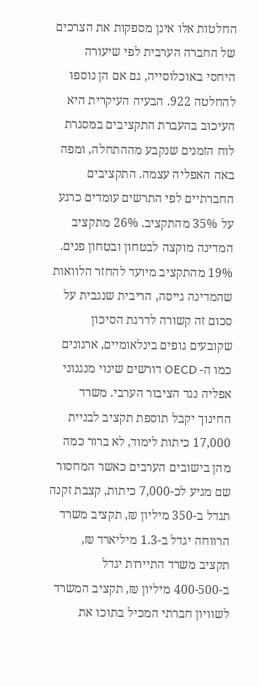החלטות אלו אינן מספקות את הצרכים של החברה הערבית לפי שיעורה היחסי באוכלוסייה, גם אם הן נוספו להחלטה 922. הבעיה העיקרית היא העיכוב בהעברת התקציבים במסגרת לוח הזמנים שנקבע מההתחלה, ומפה באה האפליה עצמה. התקציבים החברתיים לפי התרשים עומדים כרגע על 35% מהתקציב. 26% מתקציב המדינה מוקצה לבטחון ובטחון פנים. 19% מהתקציב מיועד להחזר הלוואות שהמדינה גייסה, הריבית שנגבית על סכום זה קשורה לדרגת הסיכון שקובעים גופים בינלאומיים, ארגונים כמו ה- OECD דורשים שינוי מנגנוני אפליה נגד הציבור הערבי. משרד החינוך יקבל תוספת תקציב לבניית 17,000 כיתות לימוד, לא ברור כמה מהן בישובים הערבים כאשר המחסור שם מגיע לכ-7,000 כיתות, קצבת זקנה תגדל ב-350 מיליון ₪, תקציב משרד הרווחה יגדל ב-1.3 מיליארד ₪, תקציב משרד התיירות יגדל ב-400-500 מיליון ₪, תקציב המשרד לשוויון חברתי המכיל בתוכו את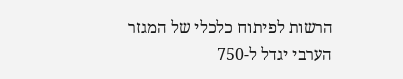הרשות לפיתוח כלכלי של המגזר הערבי יגדל ל-750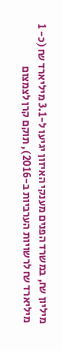מיליון ₪, במשרד הפנים מענקי האיזון יגיעו ל-3.1 מיליארד ₪ (כ- 1 מיליארד ₪ לרשויות הערביות ב-2016), תוקם קרן לצמצום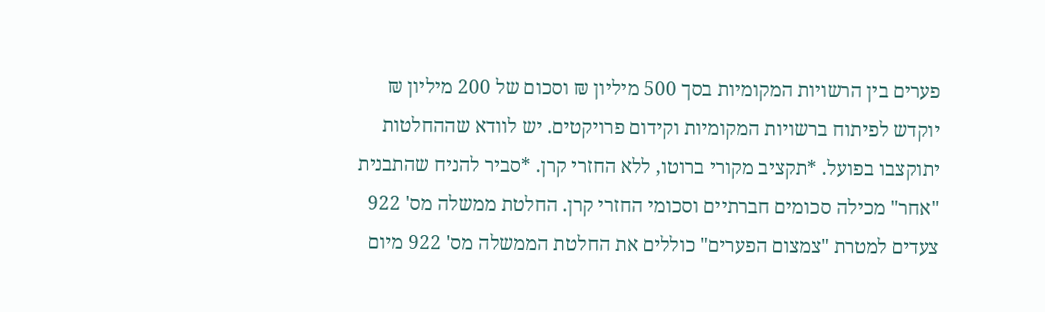פערים בין הרשויות המקומיות בסך 500 מיליון ₪ וסכום של 200 מיליון ₪ יוקדש לפיתוח ברשויות המקומיות וקידום פרויקטים. יש לוודא שההחלטות יתוקצבו בפועל. *תקציב מקורי ברוטו, ללא החזרי קרן. *סביר להניח שהתבנית "אחר" מכילה סכומים חברתיים וסכומי החזרי קרן. החלטת ממשלה מס' 922 צעדים למטרת "צמצום הפערים" כוללים את החלטת הממשלה מס' 922 מיום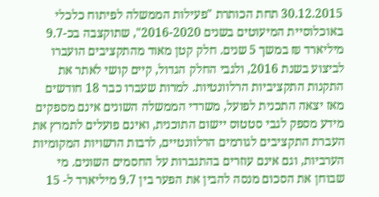30.12.2015 תחת הכותרת "פעילות הממשלה לפיתוח כלכלי באוכלוסיית המיעוטים בשנים 2016-2020", שתוקצבה בכ-9.7 מיליארד ₪ במשך 5 שנים. חלק קטן מאוד מהתקציבים הועברו לביצוע בשנת 2016, ולגבי החלק הגדול, קיים קושי לאתר את התקנות התקציביות הרלוונטיות. למרות שעברו כבר 18 חודשים מאז יצאה התכנית לפועל, משרדי הממשלה השונים אינם מספקים מידע מספק לגבי סטטוס יישום התוכנית, ואינם פועלים לתמרץ את העברת התקציבים לגורמים הרלוונטיים, לרבות הרשויות המקומיות הערביות, וגם אינם עוזרים בהתגברות על החסמים השונים. מי שבוחן את הסכום מנסה להבין את הפער בין 9.7 מיליארד ל- 15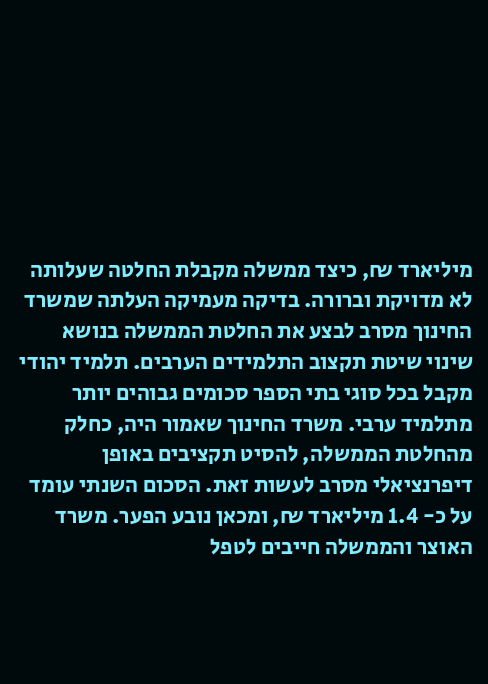מיליארד ₪, כיצד ממשלה מקבלת החלטה שעלותה לא מדויקת וברורה. בדיקה מעמיקה העלתה שמשרד החינוך מסרב לבצע את החלטת הממשלה בנושא שינוי שיטת תקצוב התלמידים הערבים. תלמיד יהודי מקבל בכל סוגי בתי הספר סכומים גבוהים יותר מתלמיד ערבי. משרד החינוך שאמור היה, כחלק מהחלטת הממשלה, להסיט תקציבים באופן דיפרנציאלי מסרב לעשות זאת. הסכום השנתי עומד על כ- 1.4 מיליארד ₪, ומכאן נובע הפער. משרד האוצר והממשלה חייבים לטפל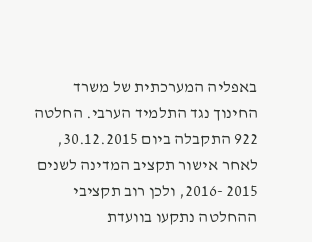באפליה המערכתית של משרד החינוך נגד התלמיד הערבי. החלטה 922 התקבלה ביום 30.12.2015, לאחר אישור תקציב המדינה לשנים 2015 -2016, ולכן רוב תקציבי ההחלטה נתקעו בוועדת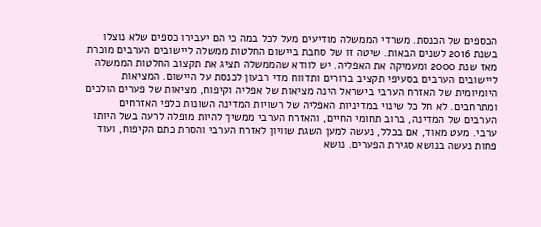הכספים של הכנסת. משרדי הממשלה מודיעים מעל לכל במה כי הם יעבירו כספים שלא נוצלו בשנת 2016 לשנים הבאות. שיטה זו של סחבת ביישום החלטות ממשלה ליישובים הערבים מוכרת מאז שנת 2000 ומעמיקה את האפליה. יש לוודא שהממשלה תציג את תקצוב החלטות הממשלה ליישובים הערבים בסעיפי תקציב ברורים ותדווח מדי רבעון לכנסת על היישום. המציאות היומיומית של האזרח הערבי בישראל הינה מציאות של אפליה וקיפוח, מציאות של פערים הולכים ומתרחבים. לא חל כל שינוי במדיניות האפליה של רשויות המדינה השונות כלפי האזרחים הערבים של המדינה, ברוב תחומי החיים, והאזרח הערבי ממשיך להיות מופלה לרעה בשל היותו ערבי. מעט מאוד, אם בכלל, נעשה למען השגת שוויון לאזרח הערבי והסרת כתם הקיפוח, ועוד פחות נעשה בנושא סגירת הפערים. נושא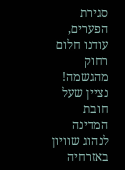סגירת הפערים, עודנו חלום רחוק מהגשמה! נציין שעל חובת המדינה לנהוג שוויון באזרחיה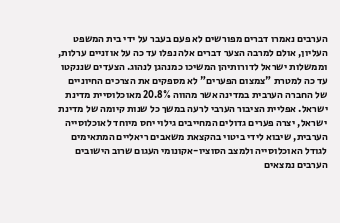הערבים נאמרו דברים מפורשים לא פעם בעבר על ידי בית המשפט העליון, אולם למרבה הצער דברים אלה נפלו עד כה על אוזניים ערלות, וממשלות ישראל לדורותיהן המשיכו כמנהגן לנהוג. הצעדים שננקטו עד כה למטרת "צמצום הפערים" לא מספקים את הצרכים החיוניים של החברה הערבית במדינה אשר מהווה 20.8% מאוכלוסיית מדינת ישראל. אפליית הציבור הערבי לרעה במשך כל שנות קיומה של מדינת ישראל, יצרה פערים גדולים המחייבים גילוי יחס מיוחד לאוכלוסייה הערבית, שיבוא לידי ביטוי בהקצאת משאבים ריאליים המתאימים לגודל האוכלוסייה ולמצב הסוציו-אקונומי העגום שרוב הישובים הערבים נמצאים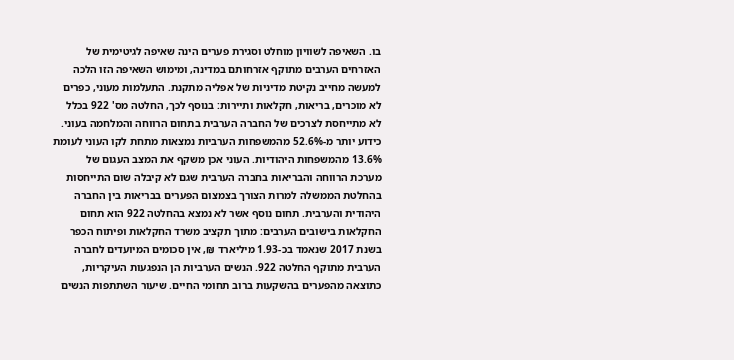בו. השאיפה לשוויון מוחלט וסגירת פערים הינה שאיפה לגיטימית של האזרחים הערבים מתוקף אזרחותם במדינה, ומימוש השאיפה הזו הלכה למעשה מחייב נקיטת מדיניות של אפליה מתקנת. התעלמות מעוני, כפרים לא מוכרים, בריאות, חקלאות ותיירות: בנוסף לכך, החלטה מס' 922 בכלל לא מתייחסת לצרכים של החברה הערבית בתחום הרווחה והמלחמה בעוני. כידוע יותר מ-52.6% מהמשפחות הערביות נמצאות מתחת לקו העוני לעומת 13.6% מהמשפחות היהודיות. העוני אכן משקף את המצב העגום של מערכת הרווחה והבריאות בחברה הערבית שגם לא קיבלה שום התייחסות בהחלטת הממשלה למרות הצורך בצמצום הפערים בבריאות בין החברה היהודית והערבית. תחום נוסף אשר לא נמצא בהחלטה 922 הוא תחום החקלאות בישובים הערבים: מתוך תקציב משרד החקלאות ופיתוח הכפר בשנת 2017 שנאמד בכ-1.93 מיליארד ₪, אין סכומים המיועדים לחברה הערבית מתוקף החלטה 922. הנשים הערביות הן הנפגעות העיקריות, כתוצאה מהפערים בהשקעות ברוב תחומי החיים. שיעור השתתפות הנשים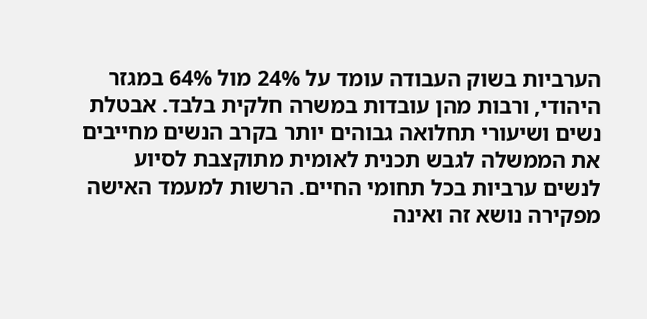הערביות בשוק העבודה עומד על 24% מול 64% במגזר היהודי, ורבות מהן עובדות במשרה חלקית בלבד. אבטלת נשים ושיעורי תחלואה גבוהים יותר בקרב הנשים מחייבים את הממשלה לגבש תכנית לאומית מתוקצבת לסיוע לנשים ערביות בכל תחומי החיים. הרשות למעמד האישה מפקירה נושא זה ואינה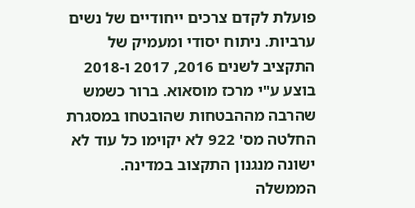פועלת לקדם צרכים ייחודיים של נשים ערביות. ניתוח יסודי ומעמיק של התקציב לשנים 2016, 2017 ו-2018 בוצע ע"י מרכז מוסאוא. ברור כשמש שהרבה מההבטחות שהובטחו במסגרת החלטה מס' 922 לא יקוימו כל עוד לא ישונה מנגנון התקצוב במדינה. הממשלה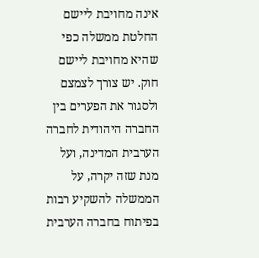אינה מחויבת ליישם החלטת ממשלה כפי שהיא מחויבת ליישם חוק. יש צורך לצמצם ולסגור את הפערים בין החברה היהודית לחברה הערבית המדינה, ועל מנת שזה יקרה, על הממשלה להשקיע רבות בפיתוח בחברה הערבית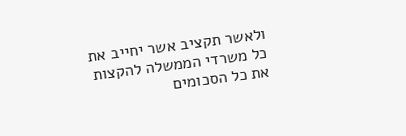ולאשר תקציב אשר יחייב את כל משרדי הממשלה להקצות את כל הסכומים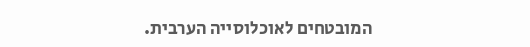המובטחים לאוכלוסייה הערבית.